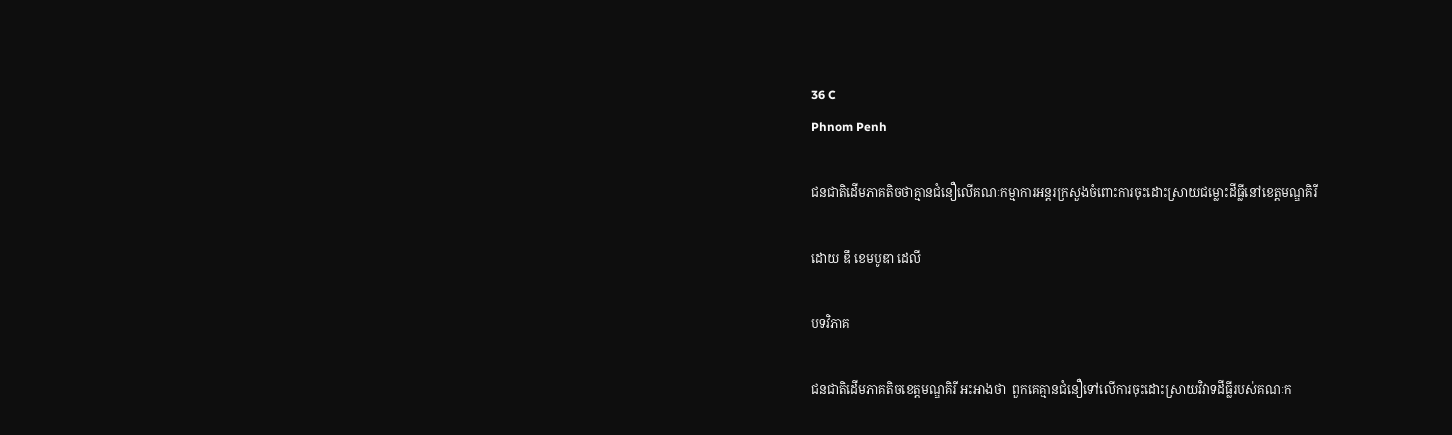36 C
Phnom Penh

ជនជាតិដើមភាគតិចថាគ្មានជំនឿលើគណៈកម្មាការអន្តរក្រសួងចំពោះការចុះដោះស្រាយជម្លោះដីធ្លីនៅខេត្តមណ្ឌគិរី

ដោយ ឌឹ ខេមបូឌា ដេលី

បទវិភាគ

ជនជាតិដើមភាគតិចខេត្តមណ្ឌគិរី អះអាងថា  ពួកគេគ្មានជំនឿទៅលើការចុះដោះស្រាយវិវាទដីធ្លីរបស់គណៈក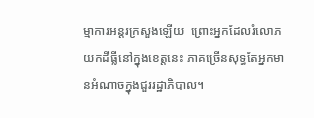ម្មាការអន្តរក្រសួងឡើយ  ព្រោះអ្នកដែលរំលោភយកដីធ្លីនៅក្នុងខេត្តនេះ ភាគច្រើនសុទ្ធតែអ្នកមានអំណាចក្នុងជួររដ្ឋាភិបាល។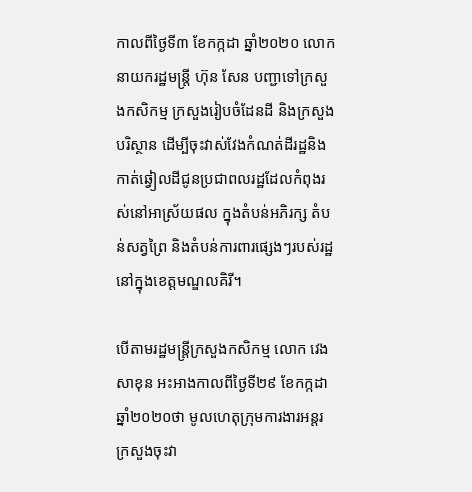កាលពីថ្ងៃទី៣ ខែកក្កដា ឆ្នាំ២០២០ លោកនាយករដ្ឋមន្ត្រី ហ៊ុន សែន បញ្ជាទៅក្រសួងកសិកម្ម ក្រសួងរៀបចំដែនដី និងក្រសួងបរិស្ថាន ដើម្បីចុះវាស់វែងកំណត់ដីរដ្ឋនិងកាត់ឆ្វៀលដីជូនប្រជាពលរដ្ឋដែលកំពុងរស់នៅអាស្រ័យផល ក្នុងតំបន់អភិរក្ស តំបន់សត្វព្រៃ និងតំបន់ការពារផ្សេងៗរបស់រដ្ឋនៅក្នុងខេត្តមណ្ឌលគិរី។

បើតាមរដ្ឋមន្ត្រីក្រសួងកសិកម្ម លោក វេង សាខុន អះអាងកាលពីថ្ងៃទី២៩ ខែកក្កដា ឆ្នាំ២០២០ថា មូលហេតុក្រុមការងារអន្តរក្រសួងចុះវា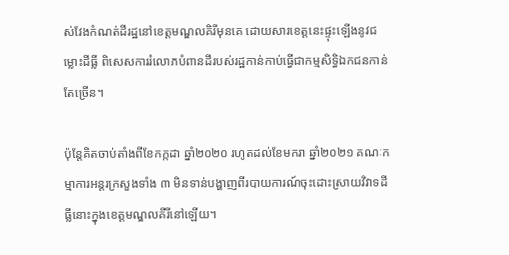ស់វែងកំណត់ដីរដ្ឋនៅខេត្តមណ្ឌលគិរីមុនគេ ដោយសារខេត្តនេះផ្ទុះឡើងនូវជម្លោះដីធ្លី ពិសេសការរំលោភបំពានដីរបស់រដ្ឋកាន់កាប់ធ្វើជាកម្មសិទ្ធិឯកជនកាន់តែច្រើន។

ប៉ុន្តែគិតចាប់តាំងពីខែកក្កដា ឆ្នាំ២០២០ រហូតដល់ខែមករា ឆ្នាំ២០២១ គណៈកម្មាការអន្តរក្រសួងទាំង ៣ មិនទាន់បង្ហាញពីរបាយការណ៍ចុះដោះស្រាយវិវាទដីធ្លីនោះក្នុងខេត្តមណ្ឌលគីរីនៅឡើយ។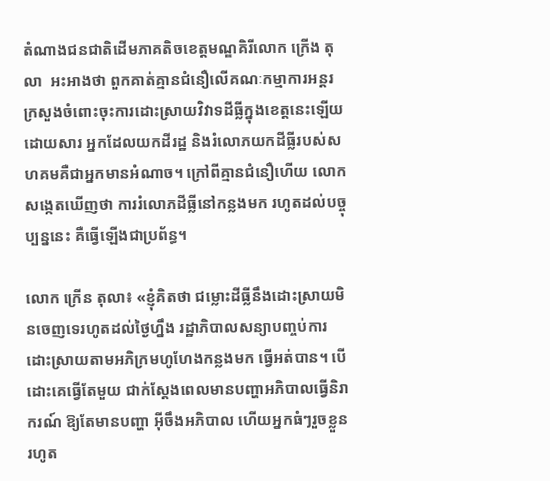តំណាងជនជាតិដើមភាគតិចខេត្តមណ្ឌគិរីលោក ក្រើង តុលា  អះអាងថា ពួកគាត់គ្មានជំនឿលើគណៈកម្មាការអន្តរក្រសួងចំពោះចុះការដោះស្រាយវិវាទដីធ្លីក្នុងខេត្តនេះឡើយ ដោយសារ អ្នកដែលយកដីរដ្ឋ និងរំលោភយកដីធ្លីរបស់សហគមគឺជាអ្នកមានអំណាច។ ក្រៅពីគ្មានជំនឿហើយ លោកសង្កេតឃើញថា ការរំលោភដីធ្លីនៅកន្លងមក រហូតដល់បច្ចុប្បន្ននេះ គឺធ្វើឡើងជាប្រព័ន្ធ។

លោក ក្រើន តុលា៖ «ខ្ញុំគិតថា ជម្លោះដីធ្លីនឹងដោះស្រាយមិនចេញទេរហូតដល់ថ្ងៃហ្នឹង រដ្ឋាភិបាលសន្យាបញ្ចប់ការដោះស្រាយតាមអភិក្រមហូហែងកន្លងមក ធ្វើអត់បាន។ បើដោះគេធ្វើតែមួយ ជាក់ស្ដែងពេលមានបញ្ហាអភិបាលធ្វើនិរាករណ៍ ឱ្យតែមានបញ្ហា អ៊ីចឹងអភិបាល ហើយអ្នកធំៗរួចខ្លួនរហូត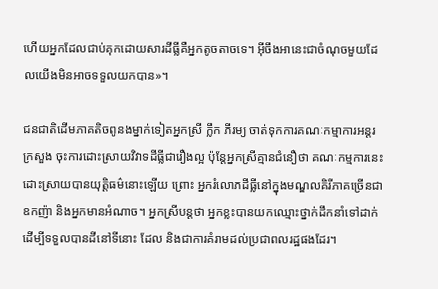ហើយអ្នកដែលជាប់គុកដោយសារដីធ្លីគឺអ្នកតូចតាចទេ។ អ៊ីចឹងអានេះជាចំណុចមួយដែលយើងមិនអាចទទួលយកបាន»។

ជនជាតិដើមភាគតិចពូនងម្នាក់ទៀតអ្នកស្រី ក្លឹក ភីរម្យ ចាត់ទុកការគណៈកម្មាការអន្តរក្រសួង ចុះការដោះស្រាយវិវាទដីធ្លីជារឿងល្អ ប៉ុន្តែអ្នកស្រីគ្មានជំនឿថា គណៈកម្មការនេះ  ដោះស្រាយបានយុត្តិធម៌នោះឡើយ ព្រោះ អ្នករំលោភដីធ្លីនៅក្នុងមណ្ឌលគិរីភាគច្រើនជាឧកញ៉ា និងអ្នកមានអំណាច។ អ្នកស្រីបន្តថា អ្នកខ្លះបានយកឈ្មោះថ្នាក់ដឹកនាំទៅដាក់ដើម្បីទទួលបានដីនៅទីនោះ ដែល និងជាការគំរាមដល់ប្រជាពលរដ្ឋផងដែរ។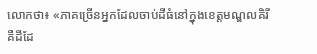លោកថា៖ «ភាគច្រើនអ្នកដែលចាប់ដីធំនៅក្នុងខេត្តមណ្ឌលគិរី គឺដីដែ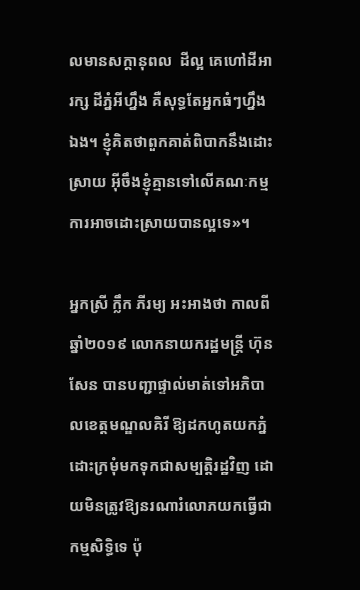លមានសក្ដានុពល  ដីល្អ គេហៅដីអារក្ស ដីភ្នំអីហ្នឹង គឺសុទ្ធតែអ្នកធំៗហ្នឹងឯង។ ខ្ញុំគិតថាពួកគាត់ពិបាកនឹងដោះស្រាយ អ៊ីចឹងខ្ញុំគ្មានទៅលើគណៈកម្មការអាចដោះស្រាយបានល្អទេ»។

អ្នកស្រី ក្លឹក ភីរម្យ អះអាងថា កាលពីឆ្នាំ២០១៩ លោកនាយករដ្ឋមន្ត្រី ហ៊ុន សែន បានបញ្ជាផ្ទាល់មាត់ទៅអភិបាលខេត្តមណ្ឌលគិរី ឱ្យដកហូតយកភ្នំដោះក្រមុំមកទុកជាសម្បត្តិរដ្ឋវិញ ដោយមិនត្រូវឱ្យនរណារំលោភយកធ្វើជាកម្មសិទ្ធិទេ ប៉ុ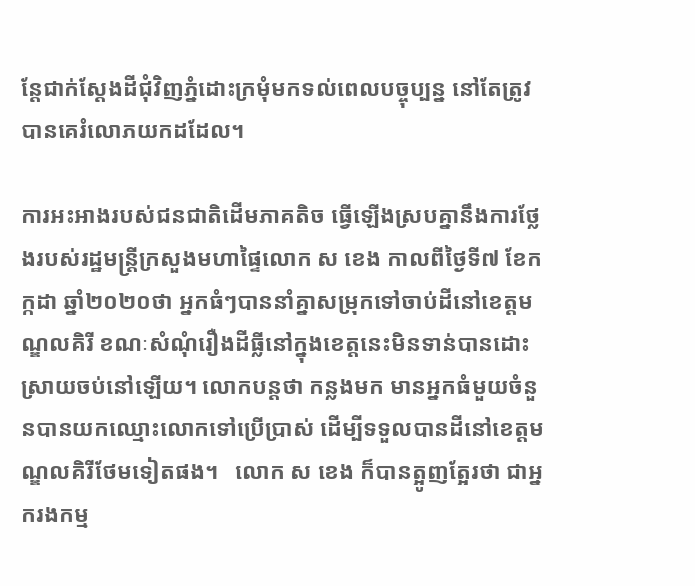ន្តែជាក់ស្ដែងដីជុំវិញភ្នំដោះក្រមុំមកទល់ពេលបច្ចុប្បន្ន នៅតែត្រូវបានគេរំលោភយកដដែល។

ការអះអាងរបស់ជនជាតិដើមភាគតិច ធ្វើឡើងស្របគ្នានឹងការថ្លែងរបស់រដ្ឋមន្ត្រីក្រសួងមហាផ្ទៃលោក ស ខេង កាលពីថ្ងៃទី៧ ខែកក្កដា ឆ្នាំ២០២០ថា អ្នកធំៗបាននាំគ្នាសម្រុកទៅចាប់ដីនៅខេត្តមណ្ឌលគិរី ខណៈសំណុំរឿងដីធ្លីនៅក្នុងខេត្តនេះមិនទាន់បានដោះស្រាយចប់នៅឡើយ។ លោកបន្តថា កន្លងមក មានអ្នកធំមួយចំនួនបានយកឈ្មោះលោកទៅប្រើប្រាស់ ដើម្បីទទួលបានដីនៅខេត្តមណ្ឌលគិរីថែមទៀតផង។   លោក ស ខេង ក៏បានត្អូញត្អែរថា ជាអ្នករងកម្ម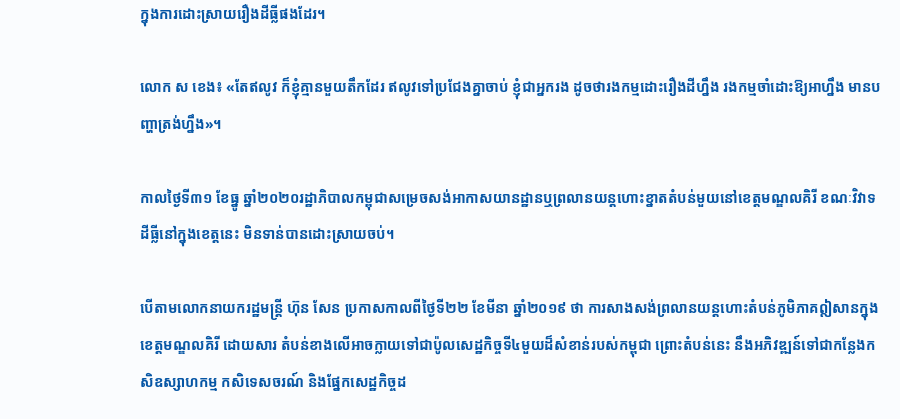ក្នុងការដោះស្រាយរឿងដីធ្លីផងដែរ។

លោក ស ខេង៖ «តែឥលូវ ក៏ខ្ញុំគ្មានមួយតឹកដែរ ឥលូវទៅប្រជែងគ្នាចាប់ ខ្ញុំជាអ្នករង ដូចថារងកម្មដោះរឿងដីហ្នឹង រងកម្មចាំដោះឱ្យអាហ្នឹង មានបញ្ហាត្រង់ហ្នឹង»។

កាលថ្ងៃទី៣១ ខែធ្នូ ឆ្នាំ២០២០រដ្ឋាភិបាលកម្ពុជាសម្រេចសង់អាកាសយានដ្ឋានឬព្រលានយន្តហោះខ្នាតតំបន់មួយនៅខេត្តមណ្ឌលគិរី ខណៈវិវាទដីធ្លីនៅក្នុងខេត្តនេះ មិនទាន់បានដោះស្រាយចប់។

បើតាមលោកនាយករដ្ឋមន្ត្រី ហ៊ុន សែន ប្រកាសកាលពីថ្ងៃទី២២ ខែមីនា ឆ្នាំ២០១៩ ថា ការសាងសង់ព្រលានយន្តហោះតំបន់ភូមិភាគឦសានក្នុងខេត្តមណ្ឌលគិរី ដោយសារ តំបន់ខាងលើអាចក្លាយទៅជាប៉ូលសេដ្ឋកិច្ចទី៤មួយដ៏សំខាន់របស់កម្ពុជា ព្រោះតំបន់នេះ នឹងអភិវឌ្ឍន៍ទៅជាកន្លែងកសិឧស្សាហកម្ម កសិទេសចរណ៍ និងផ្នែកសេដ្ឋកិច្ចដ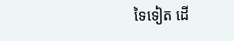ទៃទៀត ដើ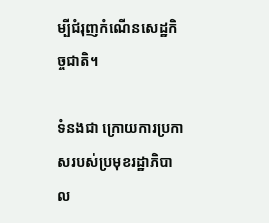ម្បីជំរុញកំណើនសេដ្ឋកិច្ចជាតិ។

ទំនងជា ក្រោយការប្រកាសរបស់ប្រមុខរដ្ឋាភិបាល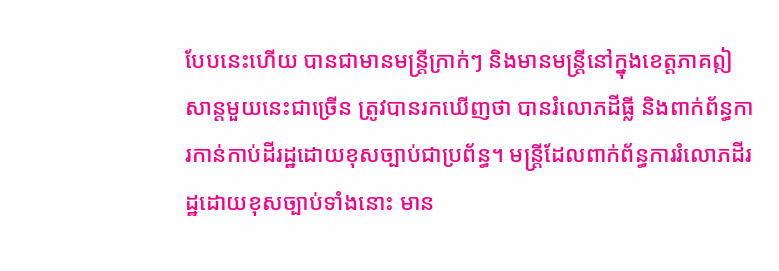បែបនេះហើយ បានជាមានមន្ត្រីក្រាក់ៗ និងមានមន្ត្រីនៅក្នុងខេត្តភាគឦសាន្តមួយនេះជាច្រើន ត្រូវបានរកឃើញថា បានរំលោភដីធ្លី និងពាក់ព័ន្ធការកាន់កាប់ដីរដ្ឋដោយខុសច្បាប់ជាប្រព័ន្ធ។ មន្ត្រីដែលពាក់ព័ន្ធការរំលោភដីរដ្ឋដោយខុសច្បាប់ទាំងនោះ មាន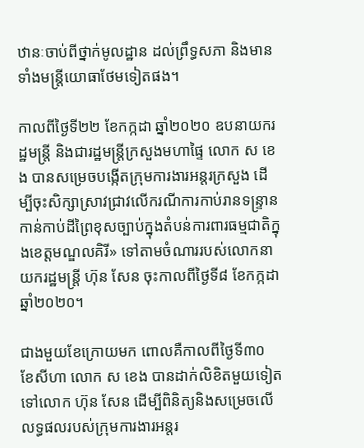ឋានៈចាប់ពីថ្នាក់មូលដ្ឋាន ដល់ព្រឹទ្ធសភា និងមានទាំងមន្ត្រីយោធាថែមទៀតផង។

កាលពីថ្ងៃទី២២ ខែកក្កដា ឆ្នាំ២០២០ ឧបនាយករដ្ឋមន្ត្រី និងជារដ្ឋមន្ត្រីក្រសួងមហាផ្ទៃ លោក ស ខេង បានសម្រេចបង្កើតក្រុមការងារអន្តរក្រសួង ដើម្បីចុះសិក្សាស្រាវជ្រាវលើករណីការកាប់រានទន្ទ្រានកាន់កាប់ដីព្រៃខុសច្បាប់ក្នុងតំបន់ការពារធម្មជាតិក្នុងខេត្តមណ្ឌលគិរី» ទៅតាមចំណាររបស់លោកនាយករដ្ឋមន្ដ្រី ហ៊ុន សែន ចុះកាលពីថ្ងៃទី៨ ខែកក្កដា ឆ្នាំ២០២០។

ជាងមួយខែក្រោយមក ពោលគឺកាលពីថ្ងៃទី៣០ ខែសីហា លោក ស ខេង បានដាក់លិខិតមួយទៀតទៅលោក ហ៊ុន សែន ដើម្បីពិនិត្យនិងសម្រេចលើលទ្ធផលរបស់ក្រុមការងារអន្តរ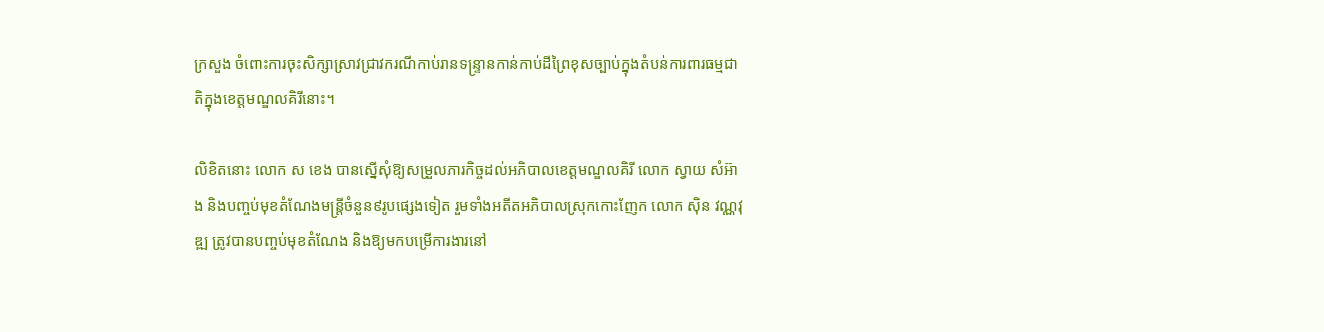ក្រសួង ចំពោះការចុះសិក្សាស្រាវជ្រាវករណីកាប់រានទន្ទ្រានកាន់កាប់ដីព្រៃខុសច្បាប់ក្នុងតំបន់ការពារធម្មជាតិក្នុងខេត្តមណ្ឌលគិរីនោះ។

លិខិតនោះ លោក ស ខេង បានស្នើសុំឱ្យសម្រួលភារកិច្ចដល់អភិបាលខេត្ដមណ្ឌលគិរី លោក ស្វាយ សំអ៊ាង និងបញ្ចប់មុខតំណែងមន្ដ្រីចំនួន៩រូបផ្សេងទៀត រួមទាំងអតីតអភិបាលស្រុកកោះញែក លោក ស៊ិន វណ្ណវុឌ្ឍ ត្រូវបានបញ្ចប់មុខតំណែង និងឱ្យមកបម្រើការងារនៅ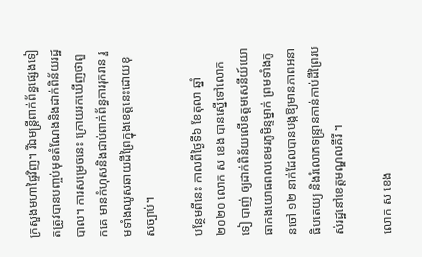ក្រសួងមហាផ្ទៃវិញ។ រីឯមន្ត្រីពាក់ព័ន្ធផ្សេងទៀតត្រូវបានបញ្ចប់មុខតំណែងនិងដាក់ពិន័យរដ្ឋបាល។ ការសម្រេចនេះ ក្រោយរកឃើញថាពួកគេ មានកំហុសនិងជាប់ពាក់ព័ន្ធការរុករាន រួមទាំងឈូសឆាយដីព្រៃក្នុងខេត្តនេះដោយខុសច្បាប់។

បន្ថែមពីនេះ កាលពីថ្ងៃទី៦ ខែតុលា ឆ្នាំ២០២០ លោក ស ខេង បានស្នើទៅលោក ទៀ បាញ់ ឲ្យដាក់ពិន័យលើឧត្តមសេនីយ៍យោធាកងយោធពលខេមរភូមិន្ទម្នាក់ ព្រមទាំងកូនចៅ ១២ នាក់ដែលបានបង្កឱ្យមានភាពអនាធិបតេយ្យ និងរំលោភទន្ទ្រានកាន់កាប់ដីព្រៃរបស់រដ្ឋនៅខេត្តមណ្ឌលគីរី ។

លោក ស ខេង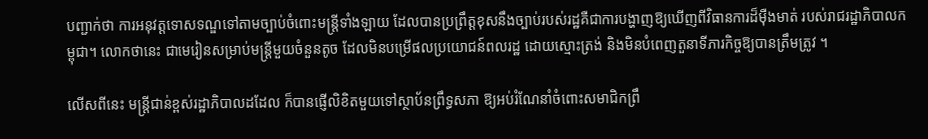បញ្ជាក់ថា ការអនុវត្តទោសទណ្ឌទៅតាមច្បាប់ចំពោះមន្ត្រីទាំងឡាយ ដែលបានប្រព្រឹត្តខុសនឹងច្បាប់របស់រដ្ឋគឺជាការបង្ហាញឱ្យឃើញពីវិធានការដ៏ម៉ឺងមាត់ របស់រាជរដ្ឋាភិបាលកម្ពុជា។ លោកថានេះ ជាមេរៀនសម្រាប់មន្ត្រីមួយចំនួនតូច ដែលមិនបម្រើផលប្រយោជន៍ពលរដ្ឋ ដោយស្មោះត្រង់ និងមិនបំពេញតួនាទីភារកិច្ចឱ្យបានត្រឹមត្រូវ ។

លើសពីនេះ មន្ត្រីជាន់ខ្ពស់រដ្ឋាភិបាលដដែល ក៏បានផ្ញើលិខិតមួយទៅស្ថាប័នព្រឹទ្ធសភា ឱ្យអប់រំណែនាំចំពោះសមាជិកព្រឹ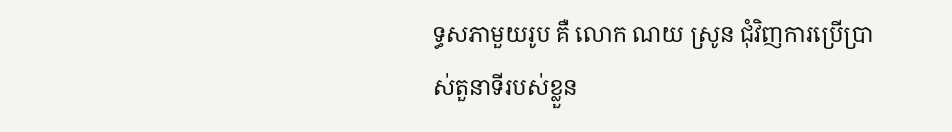ទ្ធសភាមួយរូប គឺ លោក ណយ ស្រូន ជុំវិញការប្រើប្រាស់តួនាទីរបស់ខ្លួន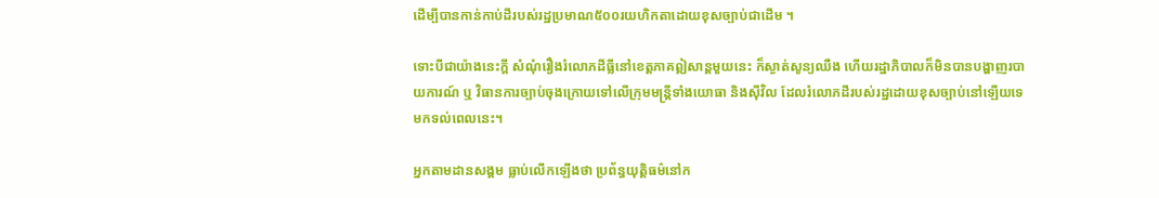ដើម្បីបានកាន់កាប់ដីរបស់រដ្ឋប្រមាណ៥០០រយហិកតាដោយខុសច្បាប់ជាដើម ។

ទោះបីជាយ៉ាងនេះក្តី សំណុំរឿងរំលោភដីធ្លីនៅខេត្តភាគឦសាន្តមួយនេះ ក៏ស្ងាត់សូន្យឈឺង ហើយរដ្ឋាភិបាលក៏មិនបានបង្ហាញរបាយការណ៍ ឬ វិធានការច្បាប់ចុងក្រោយទៅលើក្រុមមន្ត្រីទាំងយោធា និងស៊ីវិល ដែលរំលោភដីរបស់រដ្ឋដោយខុសច្បាប់នៅឡើយទេ មកទល់ពេលនេះ។

អ្នកតាមដានសង្គម ធ្លាប់លើកឡើងថា ប្រព័ន្ធយុត្តិធម៌នៅក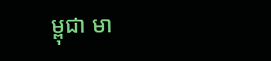ម្ពុជា មា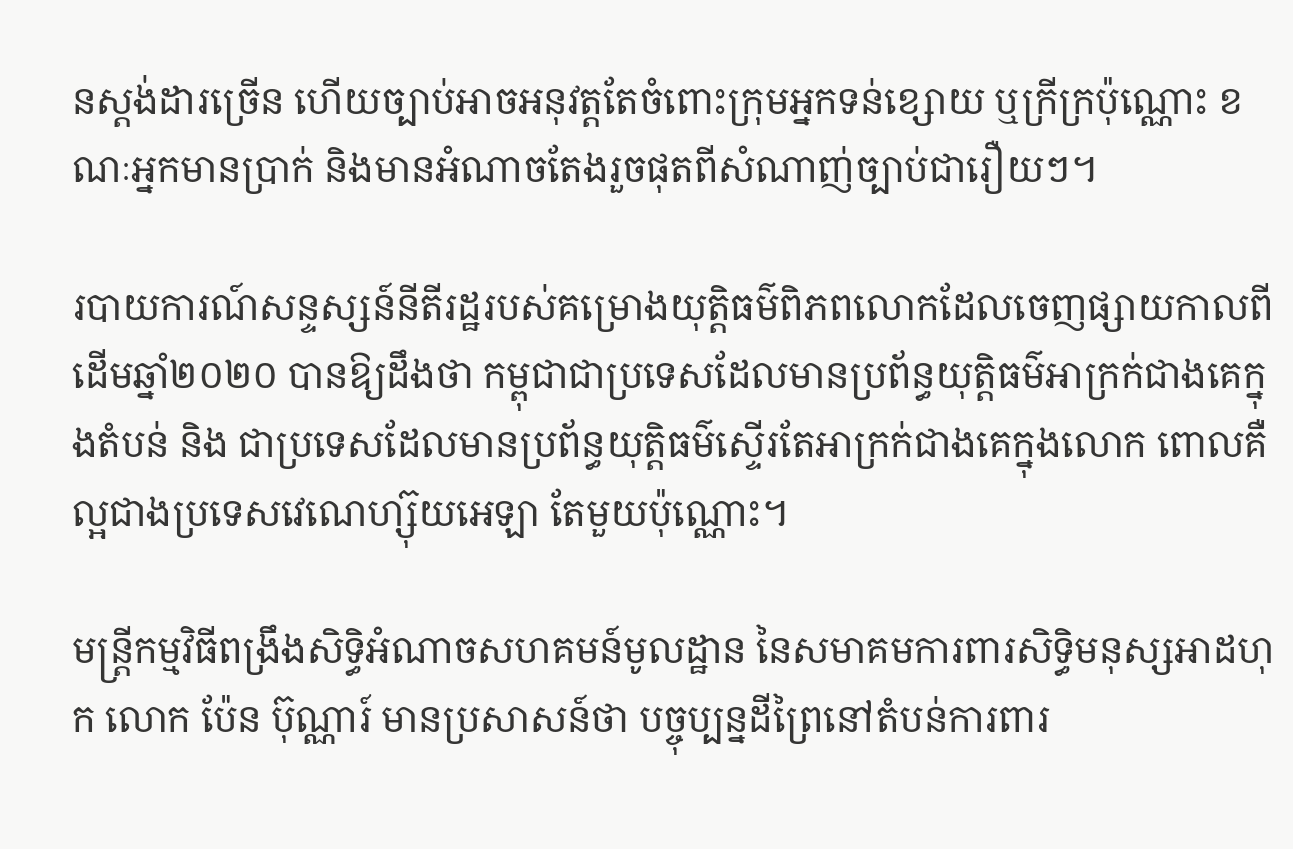នស្តង់ដារច្រើន ហើយច្បាប់អាចអនុវត្តតែចំពោះក្រុមអ្នកទន់ខ្សោយ ឬក្រីក្រប៉ុណ្ណោះ ខណៈអ្នកមានប្រាក់ និងមានអំណាចតែងរួចផុតពីសំណាញ់ច្បាប់ជារឿយៗ។

របាយការណ៍សន្ទស្សន៍នីតីរដ្ឋរបស់គម្រោងយុត្តិធម៌ពិភពលោកដែលចេញផ្សាយកាលពីដើមឆ្នាំ២០២០ បានឱ្យដឹងថា កម្ពុជាជាប្រទេសដែលមានប្រព័ន្ធយុត្តិធម៌អាក្រក់ជាងគេក្នុងតំបន់ និង ជាប្រទេសដែលមានប្រព័ន្ធយុត្តិធម៌ស្ទើរតែអាក្រក់ជាងគេក្នុងលោក ពោលគឺល្អជាងប្រទេសវេណេហ្ស៊ុយអេឡា តែមួយប៉ុណ្ណោះ។

មន្ត្រីកម្មវិធីពង្រឹងសិទ្ធិអំណាចសហគមន៍មូលដ្ឋាន នៃសមាគមការពារសិទ្ធិមនុស្សអាដហុក លោក ប៉ែន ប៊ុណ្ណារ៍ មានប្រសាសន៍ថា បច្ចុប្បន្នដីព្រៃនៅតំបន់ការពារ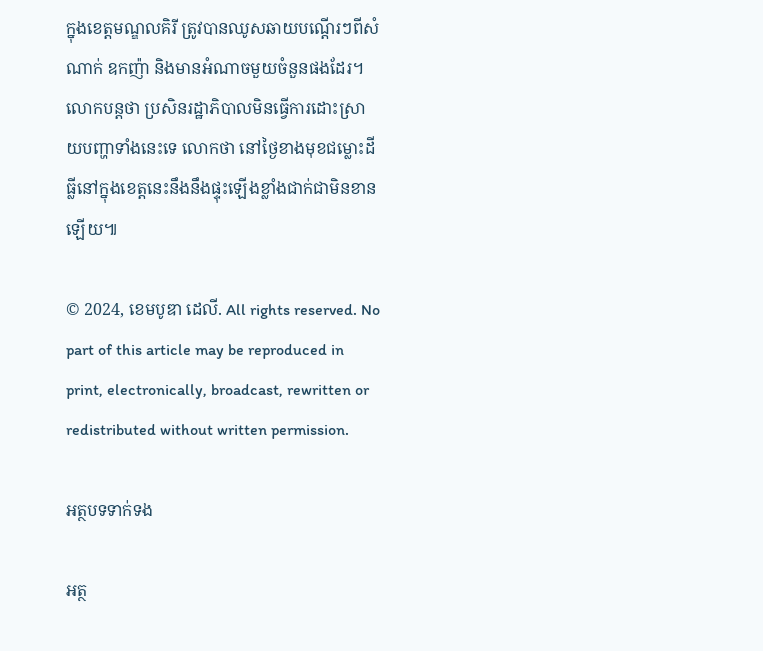ក្នុងខេត្តមណ្ឌលគិរី ត្រូវបានឈូសឆាយបណ្ដើរៗពីសំណាក់ ឧកញ៉ា និងមានអំណាចមួយចំនួនផងដែរ។ លោកបន្តថា ប្រសិនរដ្ឋាភិបាលមិនធ្វើការដោះសា្រយបញ្ហាទាំងនេះទេ លោកថា នៅថ្ងៃខាងមុខជម្លោះដីធ្លីនៅក្នុងខេត្តនេះនឹងនឹងផ្ទុះឡើងខ្លាំងជាក់ជាមិនខានឡើយ៕

© 2024, ខេមបូឌា ដេលី. All rights reserved. No part of this article may be reproduced in print, electronically, broadcast, rewritten or redistributed without written permission.

អត្ថបទទាក់ទង

អត្ថ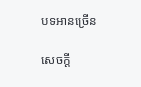បទអានច្រើន

សេចក្ដី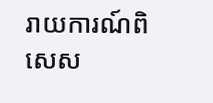រាយការណ៍ពិសេស